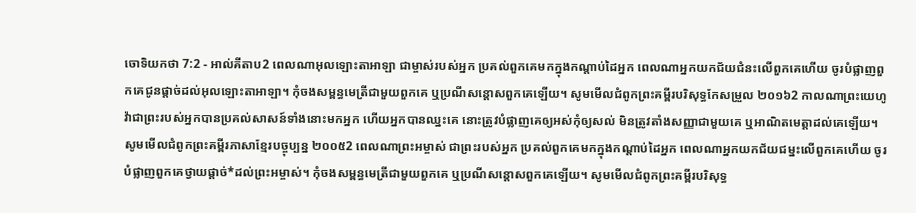ចោទិយកថា 7:2 - អាល់គីតាប2 ពេលណាអុលឡោះតាអាឡា ជាម្ចាស់របស់អ្នក ប្រគល់ពួកគេមកក្នុងកណ្តាប់ដៃអ្នក ពេលណាអ្នកយកជ័យជំនះលើពួកគេហើយ ចូរបំផ្លាញពួកគេជូនផ្តាច់ដល់អុលឡោះតាអាឡា។ កុំចងសម្ពន្ធមេត្រីជាមួយពួកគេ ឬប្រណីសន្តោសពួកគេឡើយ។ សូមមើលជំពូកព្រះគម្ពីរបរិសុទ្ធកែសម្រួល ២០១៦2 កាលណាព្រះយេហូវ៉ាជាព្រះរបស់អ្នកបានប្រគល់សាសន៍ទាំងនោះមកអ្នក ហើយអ្នកបានឈ្នះគេ នោះត្រូវបំផ្លាញគេឲ្យអស់កុំឲ្យសល់ មិនត្រូវតាំងសញ្ញាជាមួយគេ ឬអាណិតមេត្តាដល់គេឡើយ។ សូមមើលជំពូកព្រះគម្ពីរភាសាខ្មែរបច្ចុប្បន្ន ២០០៥2 ពេលណាព្រះអម្ចាស់ ជាព្រះរបស់អ្នក ប្រគល់ពួកគេមកក្នុងកណ្ដាប់ដៃអ្នក ពេលណាអ្នកយកជ័យជម្នះលើពួកគេហើយ ចូរបំផ្លាញពួកគេថ្វាយផ្ដាច់*ដល់ព្រះអម្ចាស់។ កុំចងសម្ពន្ធមេត្រីជាមួយពួកគេ ឬប្រណីសន្ដោសពួកគេឡើយ។ សូមមើលជំពូកព្រះគម្ពីរបរិសុទ្ធ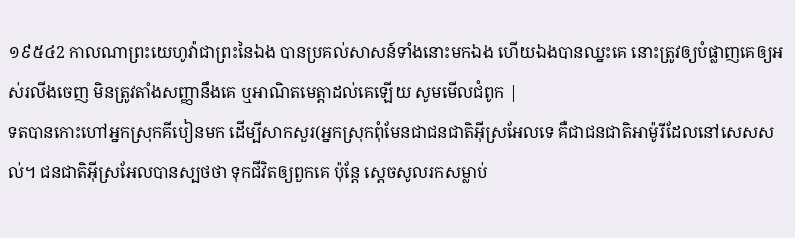១៩៥៤2 កាលណាព្រះយេហូវ៉ាជាព្រះនៃឯង បានប្រគល់សាសន៍ទាំងនោះមកឯង ហើយឯងបានឈ្នះគេ នោះត្រូវឲ្យបំផ្លាញគេឲ្យអស់រលីងចេញ មិនត្រូវតាំងសញ្ញានឹងគេ ឬអាណិតមេត្តាដល់គេឡើយ សូមមើលជំពូក |
ទតបានកោះហៅអ្នកស្រុកគីបៀនមក ដើម្បីសាកសួរ(អ្នកស្រុកពុំមែនជាជនជាតិអ៊ីស្រអែលទេ គឺជាជនជាតិអាម៉ូរីដែលនៅសេសសល់។ ជនជាតិអ៊ីស្រអែលបានស្បថថា ទុកជីវិតឲ្យពួកគេ ប៉ុន្តែ ស្តេចសូលរកសម្លាប់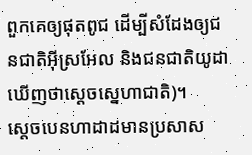ពួកគេឲ្យផុតពូជ ដើម្បីសំដែងឲ្យជនជាតិអ៊ីស្រអែល និងជនជាតិយូដាឃើញថាស្តេចស្នេហាជាតិ)។
ស្តេចបេនហាដាដមានប្រសាស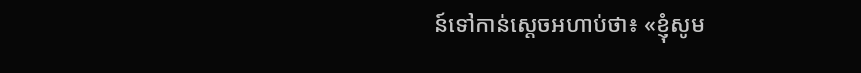ន៍ទៅកាន់ស្តេចអហាប់ថា៖ «ខ្ញុំសូម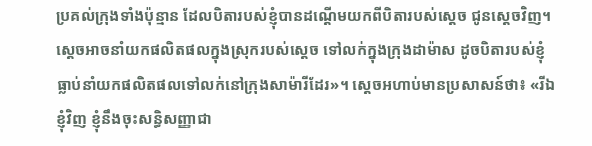ប្រគល់ក្រុងទាំងប៉ុន្មាន ដែលបិតារបស់ខ្ញុំបានដណ្តើមយកពីបិតារបស់ស្តេច ជូនស្តេចវិញ។ ស្តេចអាចនាំយកផលិតផលក្នុងស្រុករបស់ស្តេច ទៅលក់ក្នុងក្រុងដាម៉ាស ដូចបិតារបស់ខ្ញុំធ្លាប់នាំយកផលិតផលទៅលក់នៅក្រុងសាម៉ារីដែរ»។ ស្តេចអហាប់មានប្រសាសន៍ថា៖ «រីឯខ្ញុំវិញ ខ្ញុំនឹងចុះសន្ធិសញ្ញាជា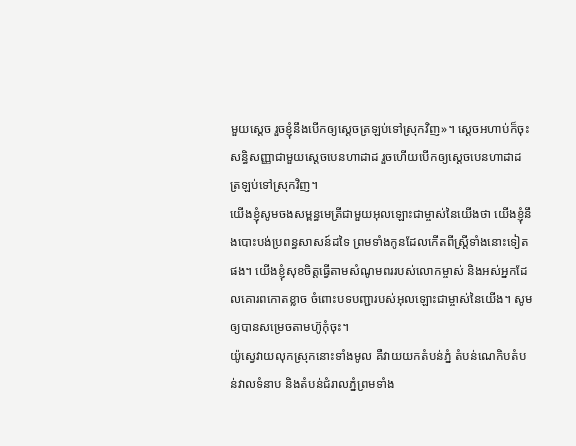មួយស្តេច រួចខ្ញុំនឹងបើកឲ្យស្តេចត្រឡប់ទៅស្រុកវិញ»។ ស្តេចអហាប់ក៏ចុះសន្ធិសញ្ញាជាមួយស្តេចបេនហាដាដ រួចហើយបើកឲ្យស្តេចបេនហាដាដ ត្រឡប់ទៅស្រុកវិញ។
យើងខ្ញុំសូមចងសម្ពន្ធមេត្រីជាមួយអុលឡោះជាម្ចាស់នៃយើងថា យើងខ្ញុំនឹងបោះបង់ប្រពន្ធសាសន៍ដទៃ ព្រមទាំងកូនដែលកើតពីស្ត្រីទាំងនោះទៀតផង។ យើងខ្ញុំសុខចិត្តធ្វើតាមសំណូមពររបស់លោកម្ចាស់ និងអស់អ្នកដែលគោរពកោតខ្លាច ចំពោះបទបញ្ជារបស់អុលឡោះជាម្ចាស់នៃយើង។ សូមឲ្យបានសម្រេចតាមហ៊ូកុំចុះ។
យ៉ូស្វេវាយលុកស្រុកនោះទាំងមូល គឺវាយយកតំបន់ភ្នំ តំបន់ណេកិបតំបន់វាលទំនាប និងតំបន់ជំរាលភ្នំព្រមទាំង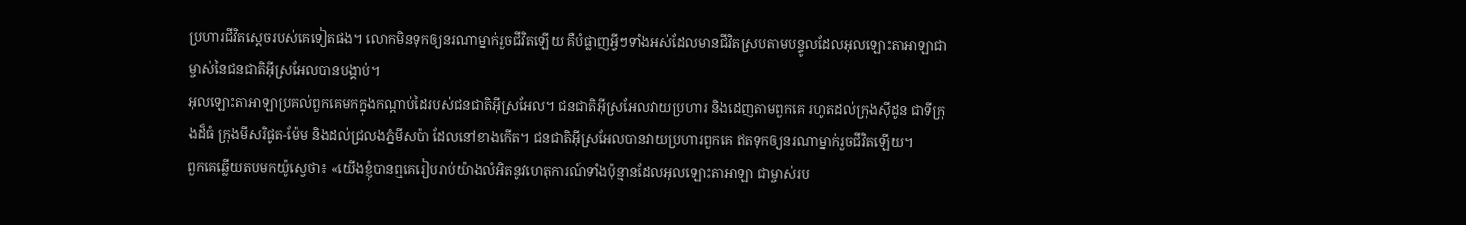ប្រហារជីវិតស្តេចរបស់គេទៀតផង។ លោកមិនទុកឲ្យនរណាម្នាក់រួចជីវិតឡើយ គឺបំផ្លាញអ្វីៗទាំងអស់ដែលមានជីវិតស្របតាមបន្ទូលដែលអុលឡោះតាអាឡាជាម្ចាស់នៃជនជាតិអ៊ីស្រអែលបានបង្គាប់។
អុលឡោះតាអាឡាប្រគល់ពួកគេមកក្នុងកណ្តាប់ដៃរបស់ជនជាតិអ៊ីស្រអែល។ ជនជាតិអ៊ីស្រអែលវាយប្រហារ និងដេញតាមពួកគេ រហូតដល់ក្រុងស៊ីដូន ជាទីក្រុងដ៏ធំ ក្រុងមីសរិផូត-ម៉ែម និងដល់ជ្រលងភ្នំមីសប៉ា ដែលនៅខាងកើត។ ជនជាតិអ៊ីស្រអែលបានវាយប្រហារពួកគេ ឥតទុកឲ្យនរណាម្នាក់រួចជីវិតឡើយ។
ពួកគេឆ្លើយតបមកយ៉ូស្វេថា៖ «យើងខ្ញុំបានឮគេរៀបរាប់យ៉ាងលំអិតនូវហេតុការណ៍ទាំងប៉ុន្មានដែលអុលឡោះតាអាឡា ជាម្ចាស់រប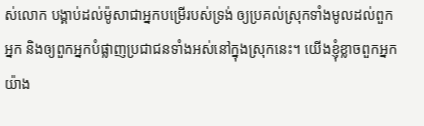ស់លោក បង្គាប់ដល់ម៉ូសាជាអ្នកបម្រើរបស់ទ្រង់ ឲ្យប្រគល់ស្រុកទាំងមូលដល់ពួកអ្នក និងឲ្យពួកអ្នកបំផ្លាញប្រជាជនទាំងអស់នៅក្នុងស្រុកនេះ។ យើងខ្ញុំខ្លាចពួកអ្នកយ៉ាង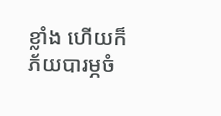ខ្លាំង ហើយក៏ភ័យបារម្ភចំ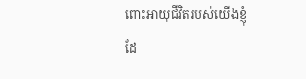ពោះអាយុជីវិតរបស់យើងខ្ញុំដែ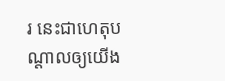រ នេះជាហេតុបណ្តាលឲ្យយើង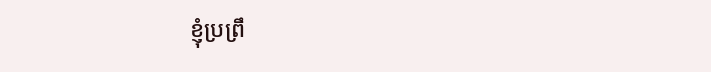ខ្ញុំប្រព្រឹ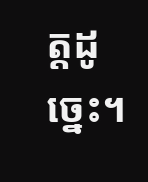ត្តដូច្នេះ។